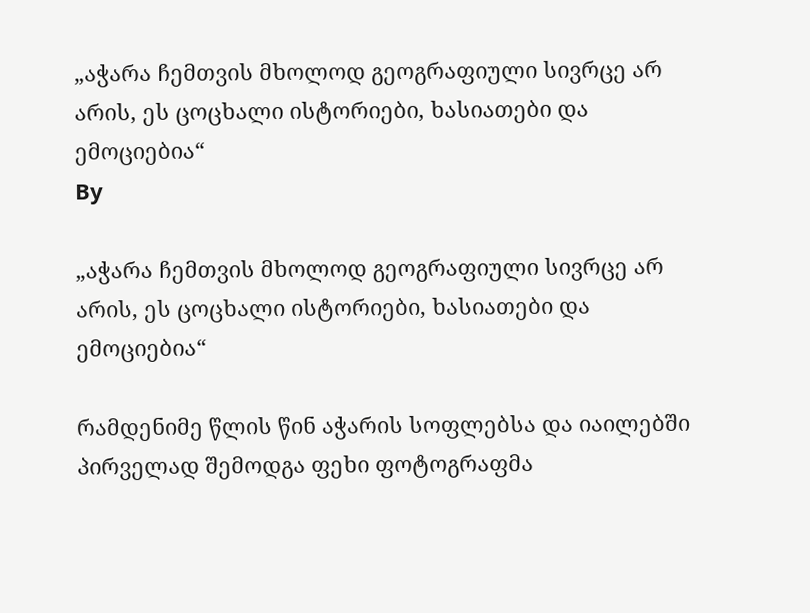„აჭარა ჩემთვის მხოლოდ გეოგრაფიული სივრცე არ არის, ეს ცოცხალი ისტორიები, ხასიათები და ემოციებია“
By

„აჭარა ჩემთვის მხოლოდ გეოგრაფიული სივრცე არ არის, ეს ცოცხალი ისტორიები, ხასიათები და ემოციებია“

რამდენიმე წლის წინ აჭარის სოფლებსა და იაილებში პირველად შემოდგა ფეხი ფოტოგრაფმა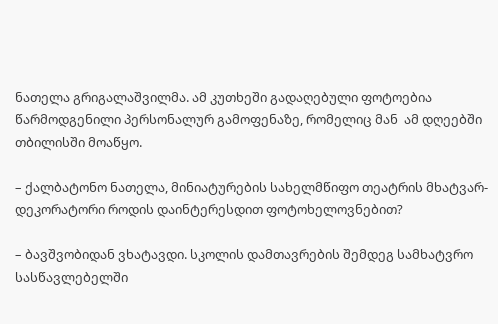ნათელა გრიგალაშვილმა. ამ კუთხეში გადაღებული ფოტოებია  წარმოდგენილი პერსონალურ გამოფენაზე, რომელიც მან  ამ დღეებში თბილისში მოაწყო.

– ქალბატონო ნათელა, მინიატურების სახელმწიფო თეატრის მხატვარ-დეკორატორი როდის დაინტერესდით ფოტოხელოვნებით?

– ბავშვობიდან ვხატავდი. სკოლის დამთავრების შემდეგ სამხატვრო სასწავლებელში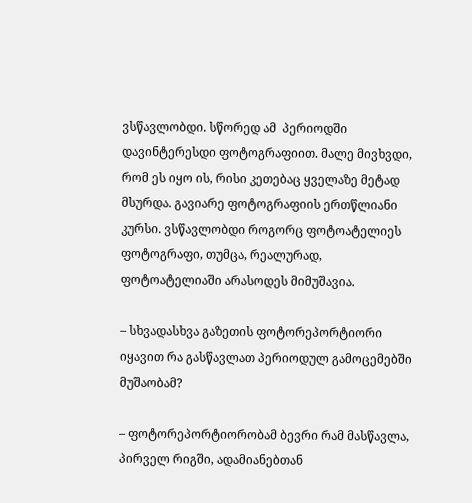ვსწავლობდი. სწორედ ამ  პერიოდში დავინტერესდი ფოტოგრაფიით. მალე მივხვდი, რომ ეს იყო ის, რისი კეთებაც ყველაზე მეტად მსურდა. გავიარე ფოტოგრაფიის ერთწლიანი კურსი. ვსწავლობდი როგორც ფოტოატელიეს ფოტოგრაფი, თუმცა, რეალურად, ფოტოატელიაში არასოდეს მიმუშავია.

– სხვადასხვა გაზეთის ფოტორეპორტიორი იყავით რა გასწავლათ პერიოდულ გამოცემებში მუშაობამ?

– ფოტორეპორტიორობამ ბევრი რამ მასწავლა, პირველ რიგში, ადამიანებთან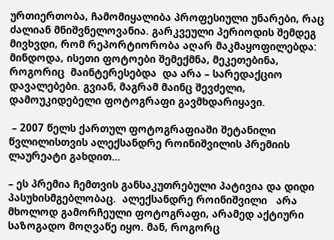ურთიერთობა, ჩამომიყალიბა პროფესიული უნარები, რაც ძალიან მნიშვნელოვანია. გარკვეული პერიოდის შემდეგ მივხვდი, რომ რეპორტიორობა აღარ მაკმაყოფილებდა: მინდოდა, ისეთი ფოტოები შემექმნა, მეკეთებინა, როგორიც  მაინტერესებდა  და არა – სარედაქციო დავალებები. გვიან, მაგრამ მაინც შევძელი, დამოუკიდებელი ფოტოგრაფი გავმხდარიყავი.

 – 2007 წელს ქართულ ფოტოგრაფიაში შეტანილი წვლილისთვის ალექსანდრე როინიშვილის პრემიის ლაურეატი გახდით…

– ეს პრემია ჩემთვის განსაკუთრებული პატივია და დიდი პასუხისმგებლობაც.  ალექსანდრე როინიშვილი   არა მხოლოდ გამორჩეული ფოტოგრაფი, არამედ აქტიური საზოგადო მოღვაწე იყო. მან, როგორც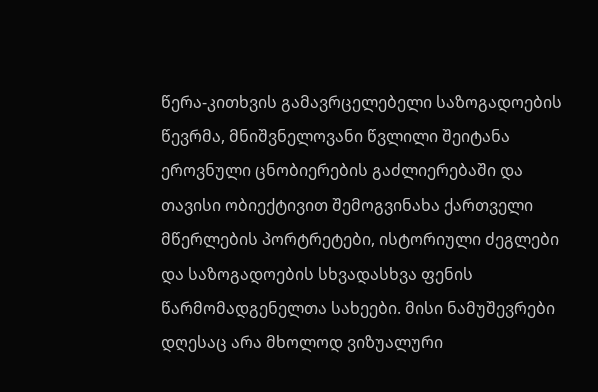წერა-კითხვის გამავრცელებელი საზოგადოების  წევრმა, მნიშვნელოვანი წვლილი შეიტანა ეროვნული ცნობიერების გაძლიერებაში და თავისი ობიექტივით შემოგვინახა ქართველი მწერლების პორტრეტები, ისტორიული ძეგლები და საზოგადოების სხვადასხვა ფენის წარმომადგენელთა სახეები. მისი ნამუშევრები დღესაც არა მხოლოდ ვიზუალური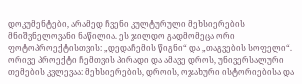დოკუმენტები, არამედ ჩვენი კულტურული მეხსიერების მნიშვნელოვანი ნაწილია. ეს ჯილდო გადმომეცა ორი ფოტოპროექტისთვის: „დედაჩემის წიგნი“ და „თაგვების სოფელი“. ორივე პროექტი ჩემთვის პირადი და ამავე დროს, უნივერსალური თემების კვლევაა: მეხსიერების, დროის, ოჯახური ისტორიებისა და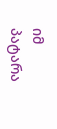იმ პატარა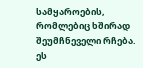სამყაროების, რომლებიც ხშირად შეუმჩნეველი რჩება. ეს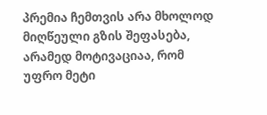პრემია ჩემთვის არა მხოლოდ მიღწეული გზის შეფასება, არამედ მოტივაციაა, რომ უფრო მეტი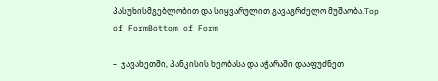პასუხისმგებლობით და სიყვარულით გავაგრძელო მუშაობა.Top of FormBottom of Form

–  ჯავახეთში, პანკისის ხეობასა და აჭარაში დააფუძნეთ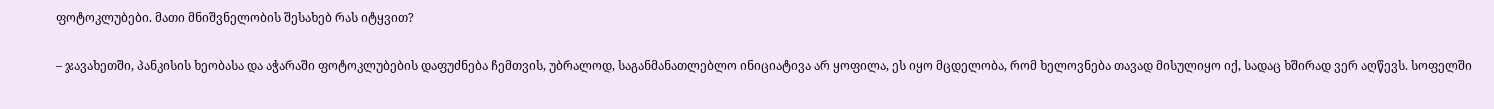ფოტოკლუბები. მათი მნიშვნელობის შესახებ რას იტყვით?

– ჯავახეთში, პანკისის ხეობასა და აჭარაში ფოტოკლუბების დაფუძნება ჩემთვის, უბრალოდ, საგანმანათლებლო ინიციატივა არ ყოფილა, ეს იყო მცდელობა, რომ ხელოვნება თავად მისულიყო იქ, სადაც ხშირად ვერ აღწევს. სოფელში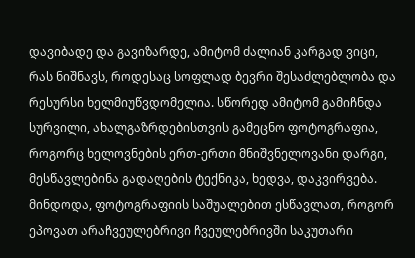დავიბადე და გავიზარდე, ამიტომ ძალიან კარგად ვიცი, რას ნიშნავს, როდესაც სოფლად ბევრი შესაძლებლობა და რესურსი ხელმიუწვდომელია. სწორედ ამიტომ გამიჩნდა სურვილი, ახალგაზრდებისთვის გამეცნო ფოტოგრაფია, როგორც ხელოვნების ერთ-ერთი მნიშვნელოვანი დარგი, მესწავლებინა გადაღების ტექნიკა, ხედვა, დაკვირვება. მინდოდა, ფოტოგრაფიის საშუალებით ესწავლათ, როგორ ეპოვათ არაჩვეულებრივი ჩვეულებრივში საკუთარი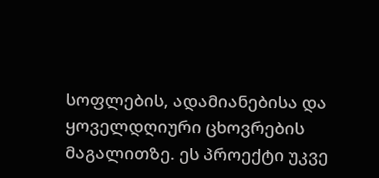სოფლების, ადამიანებისა და ყოველდღიური ცხოვრების მაგალითზე. ეს პროექტი უკვე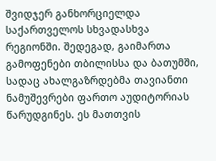შვიდჯერ განხორციელდა საქართველოს სხვადასხვა რეგიონში. შედეგად, გაიმართა გამოფენები თბილისსა და ბათუმში, სადაც ახალგაზრდებმა თავიანთი ნამუშევრები ფართო აუდიტორიას წარუდგინეს. ეს მათთვის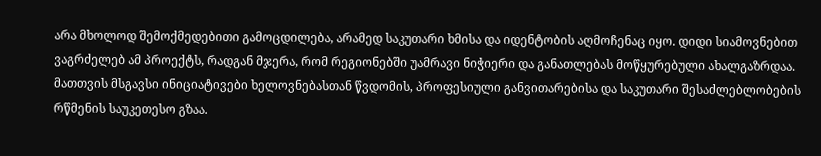არა მხოლოდ შემოქმედებითი გამოცდილება, არამედ საკუთარი ხმისა და იდენტობის აღმოჩენაც იყო. დიდი სიამოვნებით ვაგრძელებ ამ პროექტს, რადგან მჯერა, რომ რეგიონებში უამრავი ნიჭიერი და განათლებას მოწყურებული ახალგაზრდაა. მათთვის მსგავსი ინიციატივები ხელოვნებასთან წვდომის, პროფესიული განვითარებისა და საკუთარი შესაძლებლობების რწმენის საუკეთესო გზაა.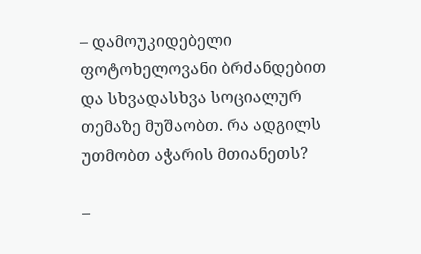– დამოუკიდებელი ფოტოხელოვანი ბრძანდებით და სხვადასხვა სოციალურ თემაზე მუშაობთ. რა ადგილს უთმობთ აჭარის მთიანეთს?

–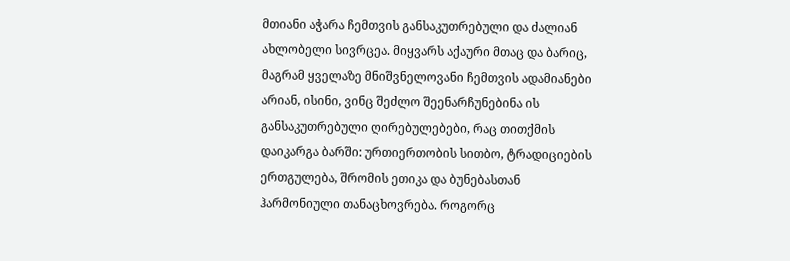მთიანი აჭარა ჩემთვის განსაკუთრებული და ძალიან ახლობელი სივრცეა. მიყვარს აქაური მთაც და ბარიც, მაგრამ ყველაზე მნიშვნელოვანი ჩემთვის ადამიანები არიან, ისინი, ვინც შეძლო შეენარჩუნებინა ის განსაკუთრებული ღირებულებები, რაც თითქმის დაიკარგა ბარში: ურთიერთობის სითბო, ტრადიციების ერთგულება, შრომის ეთიკა და ბუნებასთან ჰარმონიული თანაცხოვრება. როგორც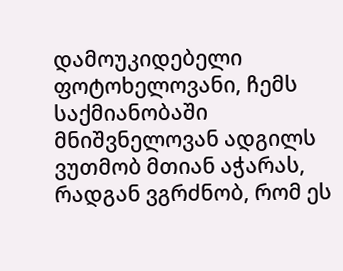დამოუკიდებელი ფოტოხელოვანი, ჩემს საქმიანობაში მნიშვნელოვან ადგილს ვუთმობ მთიან აჭარას, რადგან ვგრძნობ, რომ ეს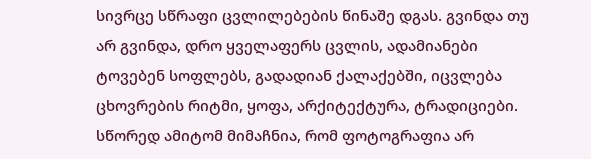სივრცე სწრაფი ცვლილებების წინაშე დგას. გვინდა თუ არ გვინდა, დრო ყველაფერს ცვლის, ადამიანები ტოვებენ სოფლებს, გადადიან ქალაქებში, იცვლება ცხოვრების რიტმი, ყოფა, არქიტექტურა, ტრადიციები. სწორედ ამიტომ მიმაჩნია, რომ ფოტოგრაფია არ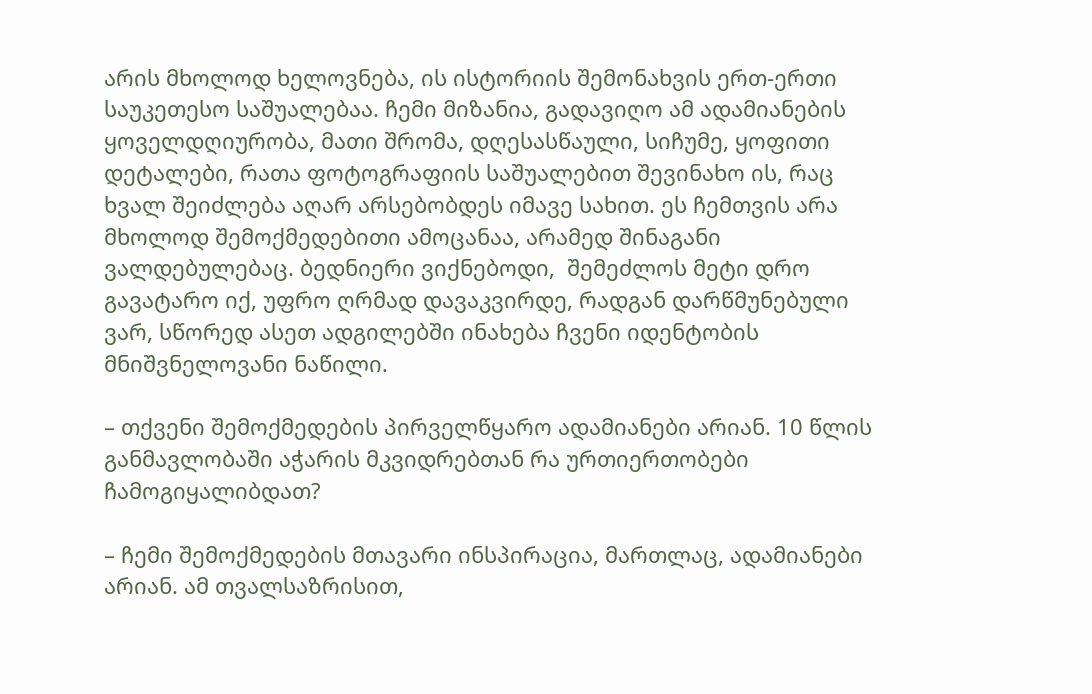არის მხოლოდ ხელოვნება, ის ისტორიის შემონახვის ერთ-ერთი საუკეთესო საშუალებაა. ჩემი მიზანია, გადავიღო ამ ადამიანების ყოველდღიურობა, მათი შრომა, დღესასწაული, სიჩუმე, ყოფითი დეტალები, რათა ფოტოგრაფიის საშუალებით შევინახო ის, რაც ხვალ შეიძლება აღარ არსებობდეს იმავე სახით. ეს ჩემთვის არა მხოლოდ შემოქმედებითი ამოცანაა, არამედ შინაგანი ვალდებულებაც. ბედნიერი ვიქნებოდი,  შემეძლოს მეტი დრო გავატარო იქ, უფრო ღრმად დავაკვირდე, რადგან დარწმუნებული ვარ, სწორედ ასეთ ადგილებში ინახება ჩვენი იდენტობის მნიშვნელოვანი ნაწილი.

– თქვენი შემოქმედების პირველწყარო ადამიანები არიან. 10 წლის განმავლობაში აჭარის მკვიდრებთან რა ურთიერთობები ჩამოგიყალიბდათ?

– ჩემი შემოქმედების მთავარი ინსპირაცია, მართლაც, ადამიანები არიან. ამ თვალსაზრისით,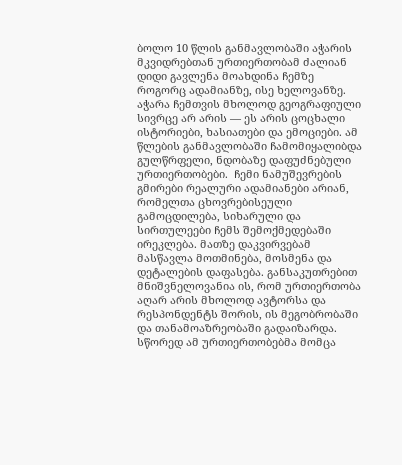ბოლო 10 წლის განმავლობაში აჭარის მკვიდრებთან ურთიერთობამ ძალიან დიდი გავლენა მოახდინა ჩემზე როგორც ადამიანზე, ისე ხელოვანზე. აჭარა ჩემთვის მხოლოდ გეოგრაფიული სივრცე არ არის — ეს არის ცოცხალი ისტორიები, ხასიათები და ემოციები. ამ წლების განმავლობაში ჩამომიყალიბდა გულწრფელი, ნდობაზე დაფუძნებული ურთიერთობები.  ჩემი ნამუშევრების გმირები რეალური ადამიანები არიან, რომელთა ცხოვრებისეული გამოცდილება, სიხარული და სირთულეები ჩემს შემოქმედებაში ირეკლება. მათზე დაკვირვებამ  მასწავლა მოთმინება, მოსმენა და დეტალების დაფასება. განსაკუთრებით მნიშვნელოვანია ის, რომ ურთიერთობა აღარ არის მხოლოდ ავტორსა და რესპონდენტს შორის, ის მეგობრობაში და თანამოაზრეობაში გადაიზარდა. სწორედ ამ ურთიერთობებმა მომცა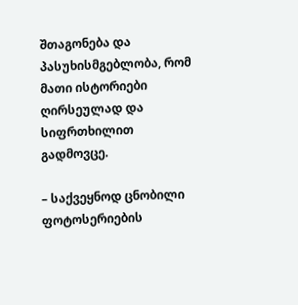შთაგონება და პასუხისმგებლობა, რომ მათი ისტორიები ღირსეულად და სიფრთხილით გადმოვცე.

– საქვეყნოდ ცნობილი ფოტოსერიების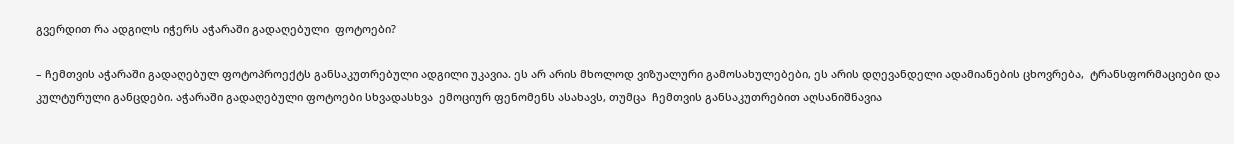გვერდით რა ადგილს იჭერს აჭარაში გადაღებული  ფოტოები?

– ჩემთვის აჭარაში გადაღებულ ფოტოპროექტს განსაკუთრებული ადგილი უკავია. ეს არ არის მხოლოდ ვიზუალური გამოსახულებები, ეს არის დღევანდელი ადამიანების ცხოვრება,  ტრანსფორმაციები და კულტურული განცდები. აჭარაში გადაღებული ფოტოები სხვადასხვა  ემოციურ ფენომენს ასახავს, თუმცა  ჩემთვის განსაკუთრებით აღსანიშნავია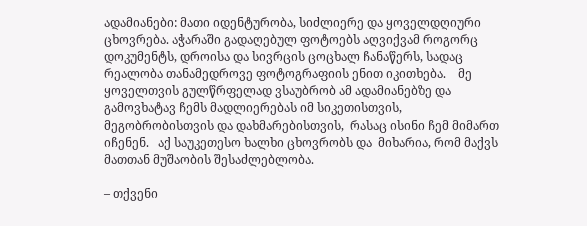ადამიანები: მათი იდენტურობა, სიძლიერე და ყოველდღიური ცხოვრება. აჭარაში გადაღებულ ფოტოებს აღვიქვამ როგორც  დოკუმენტს, დროისა და სივრცის ცოცხალ ჩანაწერს, სადაც  რეალობა თანამედროვე ფოტოგრაფიის ენით იკითხება.    მე ყოველთვის გულწრფელად ვსაუბრობ ამ ადამიანებზე და გამოვხატავ ჩემს მადლიერებას იმ სიკეთისთვის, მეგობრობისთვის და დახმარებისთვის,  რასაც ისინი ჩემ მიმართ იჩენენ.   აქ საუკეთესო ხალხი ცხოვრობს და  მიხარია, რომ მაქვს მათთან მუშაობის შესაძლებლობა.

– თქვენი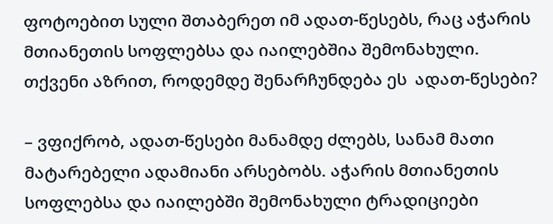ფოტოებით სული შთაბერეთ იმ ადათ-წესებს, რაც აჭარის მთიანეთის სოფლებსა და იაილებშია შემონახული. თქვენი აზრით, როდემდე შენარჩუნდება ეს  ადათ-წესები?

– ვფიქრობ, ადათ-წესები მანამდე ძლებს, სანამ მათი მატარებელი ადამიანი არსებობს. აჭარის მთიანეთის სოფლებსა და იაილებში შემონახული ტრადიციები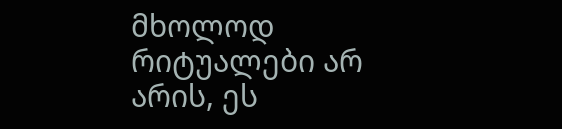მხოლოდ რიტუალები არ არის, ეს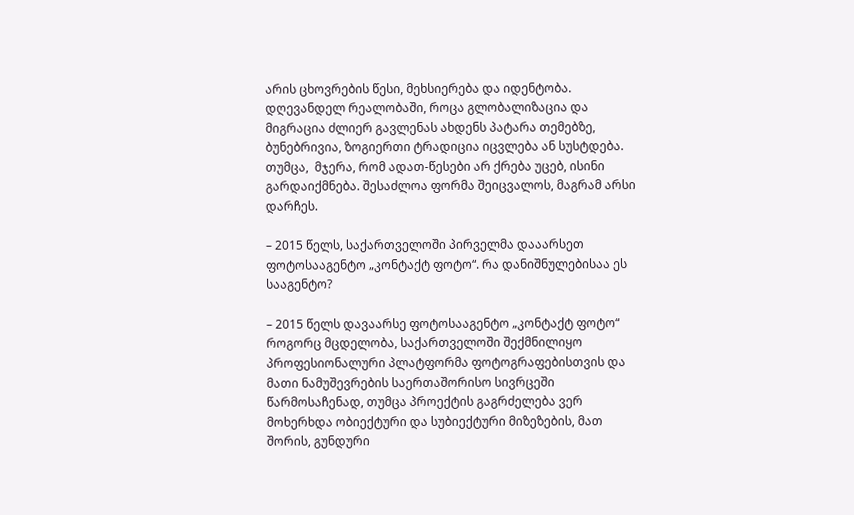არის ცხოვრების წესი, მეხსიერება და იდენტობა. დღევანდელ რეალობაში, როცა გლობალიზაცია და მიგრაცია ძლიერ გავლენას ახდენს პატარა თემებზე, ბუნებრივია, ზოგიერთი ტრადიცია იცვლება ან სუსტდება. თუმცა,  მჯერა, რომ ადათ-წესები არ ქრება უცებ, ისინი გარდაიქმნება. შესაძლოა ფორმა შეიცვალოს, მაგრამ არსი დარჩეს.

– 2015 წელს, საქართველოში პირველმა დააარსეთ ფოტოსააგენტო „კონტაქტ ფოტო“. რა დანიშნულებისაა ეს სააგენტო?

– 2015 წელს დავაარსე ფოტოსააგენტო „კონტაქტ ფოტო“ როგორც მცდელობა, საქართველოში შექმნილიყო პროფესიონალური პლატფორმა ფოტოგრაფებისთვის და მათი ნამუშევრების საერთაშორისო სივრცეში წარმოსაჩენად, თუმცა პროექტის გაგრძელება ვერ მოხერხდა ობიექტური და სუბიექტური მიზეზების, მათ შორის, გუნდური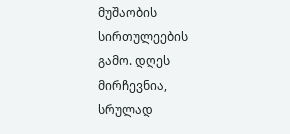მუშაობის სირთულეების გამო. დღეს მირჩევნია, სრულად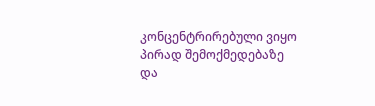კონცენტრირებული ვიყო პირად შემოქმედებაზე და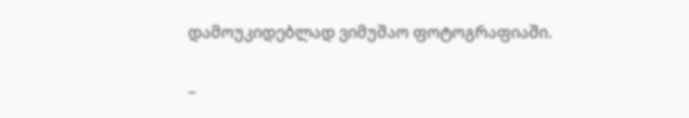დამოუკიდებლად ვიმუშაო ფოტოგრაფიაში.

–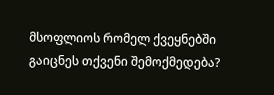მსოფლიოს რომელ ქვეყნებში გაიცნეს თქვენი შემოქმედება?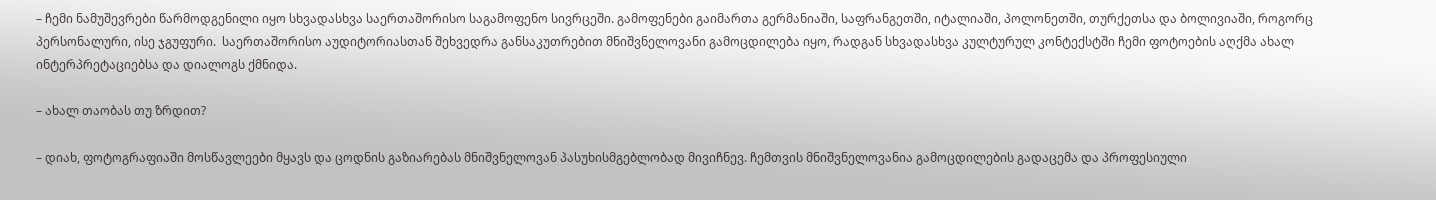– ჩემი ნამუშევრები წარმოდგენილი იყო სხვადასხვა საერთაშორისო საგამოფენო სივრცეში. გამოფენები გაიმართა გერმანიაში, საფრანგეთში, იტალიაში, პოლონეთში, თურქეთსა და ბოლივიაში, როგორც პერსონალური, ისე ჯგუფური.  საერთაშორისო აუდიტორიასთან შეხვედრა განსაკუთრებით მნიშვნელოვანი გამოცდილება იყო, რადგან სხვადასხვა კულტურულ კონტექსტში ჩემი ფოტოების აღქმა ახალ ინტერპრეტაციებსა და დიალოგს ქმნიდა.

– ახალ თაობას თუ ზრდით?

– დიახ, ფოტოგრაფიაში მოსწავლეები მყავს და ცოდნის გაზიარებას მნიშვნელოვან პასუხისმგებლობად მივიჩნევ. ჩემთვის მნიშვნელოვანია გამოცდილების გადაცემა და პროფესიული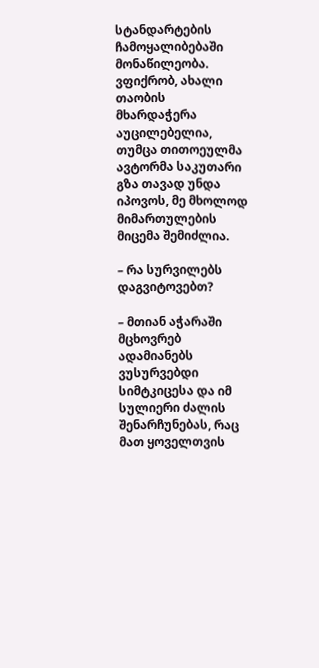სტანდარტების ჩამოყალიბებაში მონაწილეობა. ვფიქრობ, ახალი თაობის მხარდაჭერა აუცილებელია, თუმცა თითოეულმა ავტორმა საკუთარი გზა თავად უნდა იპოვოს, მე მხოლოდ მიმართულების მიცემა შემიძლია.

– რა სურვილებს დაგვიტოვებთ?

– მთიან აჭარაში მცხოვრებ ადამიანებს ვუსურვებდი სიმტკიცესა და იმ სულიერი ძალის შენარჩუნებას, რაც მათ ყოველთვის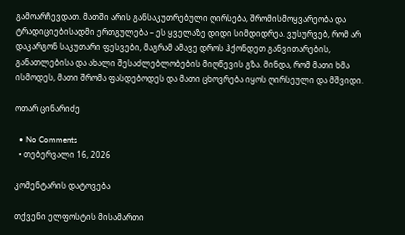გამოარჩევდათ. მათში არის განსაკუთრებული ღირსება, შრომისმოყვარეობა და ტრადიციებისადმი ერთგულება – ეს ყველაზე დიდი სიმდიდრეა. ვუსურვებ, რომ არ დაკარგონ საკუთარი ფესვები, მაგრამ ამავე დროს ჰქონდეთ განვითარების, განათლებისა და ახალი შესაძლებლობების მიღწევის გზა. მინდა, რომ მათი ხმა ისმოდეს, მათი შრომა ფასდებოდეს და მათი ცხოვრება იყოს ღირსეული და მშვიდი.

ოთარ ცინარიძე

  • No Comments
  • თებერვალი 16, 2026

კომენტარის დატოვება

თქვენი ელფოსტის მისამართი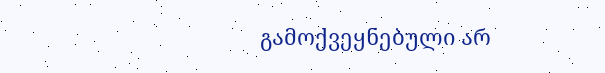გამოქვეყნებული არ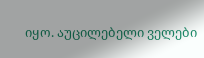იყო. აუცილებელი ველები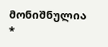მონიშნულია *